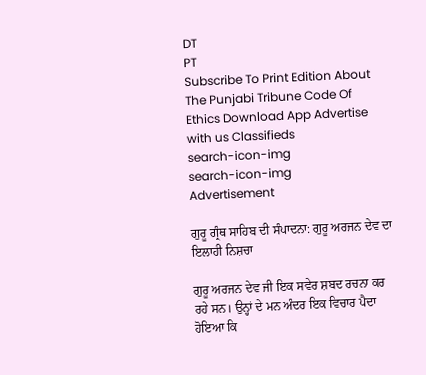DT
PT
Subscribe To Print Edition About The Punjabi Tribune Code Of Ethics Download App Advertise with us Classifieds
search-icon-img
search-icon-img
Advertisement

ਗੁਰੂ ਗ੍ਰੰਥ ਸਾਹਿਬ ਦੀ ਸੰਪਾਦਨਾ: ਗੁਰੂ ਅਰਜਨ ਦੇਵ ਦਾ ਇਲਾਹੀ ਨਿਸ਼ਚਾ

ਗੁਰੂ ਅਰਜਨ ਦੇਵ ਜੀ ਇਕ ਸਵੇਰ ਸ਼ਬਦ ਰਚਨਾ ਕਰ ਰਹੇ ਸਨ। ਉਨ੍ਹਾਂ ਦੇ ਮਨ ਅੰਦਰ ਇਕ ਵਿਚਾਰ ਪੈਦਾ ਹੋਇਆ ਕਿ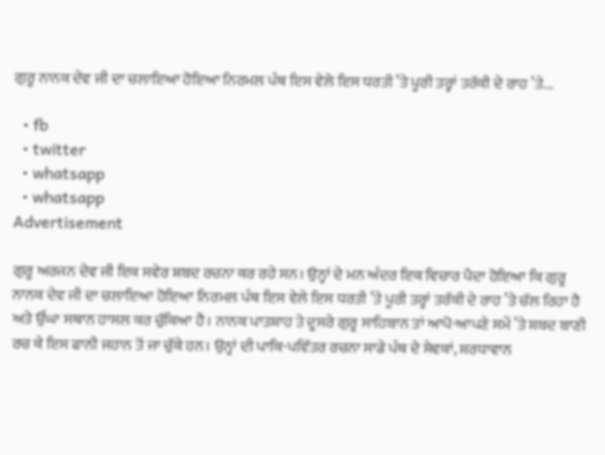ਗੁਰੂ ਨਾਨਕ ਦੇਵ ਜੀ ਦਾ ਚਲਾਇਆ ਹੋਇਆ ਨਿਰਮਲ ਪੰਥ ਇਸ ਵੇਲੇ ਇਸ ਧਰਤੀ ’ਤੇ ਪੂਰੀ ਤਰ੍ਹਾਂ ਤਰੱਕੀ ਦੇ ਰਾਹ ’ਤੇ...

  • fb
  • twitter
  • whatsapp
  • whatsapp
Advertisement

ਗੁਰੂ ਅਰਜਨ ਦੇਵ ਜੀ ਇਕ ਸਵੇਰ ਸ਼ਬਦ ਰਚਨਾ ਕਰ ਰਹੇ ਸਨ। ਉਨ੍ਹਾਂ ਦੇ ਮਨ ਅੰਦਰ ਇਕ ਵਿਚਾਰ ਪੈਦਾ ਹੋਇਆ ਕਿ ਗੁਰੂ ਨਾਨਕ ਦੇਵ ਜੀ ਦਾ ਚਲਾਇਆ ਹੋਇਆ ਨਿਰਮਲ ਪੰਥ ਇਸ ਵੇਲੇ ਇਸ ਧਰਤੀ ’ਤੇ ਪੂਰੀ ਤਰ੍ਹਾਂ ਤਰੱਕੀ ਦੇ ਰਾਹ ’ਤੇ ਚੱਲ ਰਿਹਾ ਹੈ ਅਤੇ ਉੱਘਾ ਸਥਾਨ ਹਾਸਲ ਕਰ ਚੁੱਕਿਆ ਹੈ। ਨਾਨਕ ਪਾਤਸ਼ਾਹ ਤੇ ਦੂਸਰੇ ਗੁਰੂ ਸਾਹਿਬਾਨ ਤਾਂ ਆਪੋ-ਆਪਣੇ ਸਮੇਂ ’ਤੇ ਸ਼ਬਦ ਬਾਣੀ ਰਚ ਕੇ ਇਸ ਫਾਨੀ ਜਹਾਨ ਤੋਂ ਜਾ ਚੁੱਕੇ ਹਨ। ਉਨ੍ਹਾਂ ਦੀ ਪਾਕਿ-ਪਵਿੱਤਰ ਰਚਨਾ ਸਾਡੇ ਪੰਥ ਦੇ ਸੇਵਕਾਂ, ਸ਼ਰਧਾਵਾਨ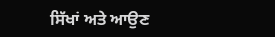ਸਿੱਖਾਂ ਅਤੇ ਆਉਣ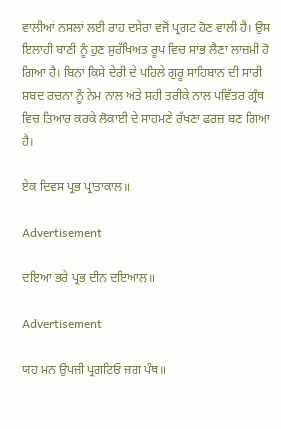ਵਾਲੀਆਂ ਨਸਲਾਂ ਲਈ ਰਾਹ ਦਸੇਰਾ ਵਜੋਂ ਪ੍ਰਗਟ ਹੋਣ ਵਾਲੀ ਹੈ। ਉਸ ਇਲਾਹੀ ਬਾਣੀ ਨੂੰ ਹੁਣ ਸੁਰੱਖਿਅਤ ਰੂਪ ਵਿਚ ਸਾਂਭ ਲੈਣਾ ਲਾਜ਼ਮੀ ਹੋ ਗਿਆ ਹੈ। ਬਿਨਾਂ ਕਿਸੇ ਦੇਰੀ ਦੇ ਪਹਿਲੇ ਗੁਰੂ ਸਾਹਿਬਾਨ ਦੀ ਸਾਰੀ ਸ਼ਬਦ ਰਚਨਾ ਨੂੰ ਨੇਮ ਨਾਲ ਅਤੇ ਸਹੀ ਤਰੀਕੇ ਨਾਲ ਪਵਿੱਤਰ ਗ੍ਰੰਥ ਵਿਚ ਤਿਆਰ ਕਰਕੇ ਲੋਕਾਈ ਦੇ ਸਾਹਮਣੇ ਰੱਖਣਾ ਫਰਜ਼ ਬਣ ਗਿਆ ਹੈ।

ਏਕ ਦਿਵਸ ਪ੍ਰਭ ਪ੍ਰਾਤਾਕਾਲ॥

Advertisement

ਦਇਆ ਭਰੇ ਪ੍ਰਭ ਦੀਨ ਦਇਆਲ॥

Advertisement

ਯਹ ਮਨ ਉਪਜੀ ਪ੍ਰਗਟਿਓ ਜਗ ਪੰਥ॥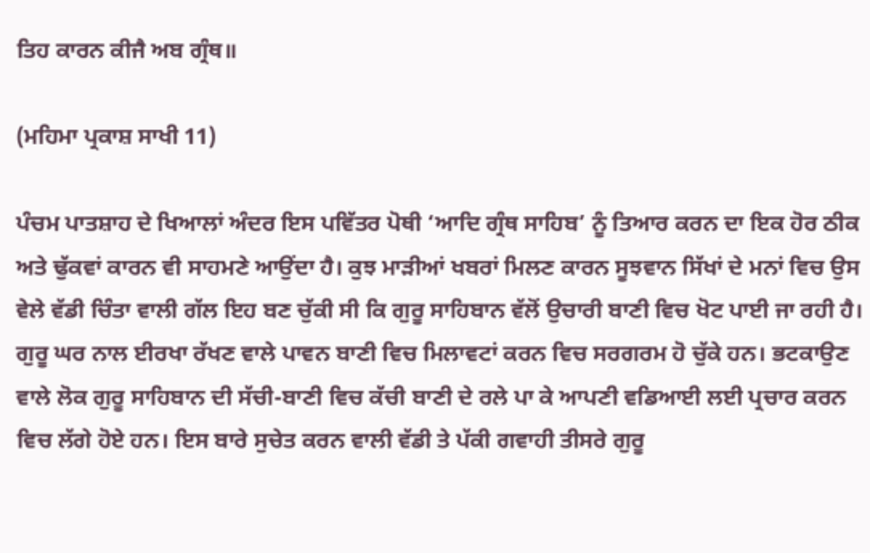ਤਿਹ ਕਾਰਨ ਕੀਜੈ ਅਬ ਗ੍ਰੰਥ॥

(ਮਹਿਮਾ ਪ੍ਰਕਾਸ਼ ਸਾਖੀ 11)

ਪੰਚਮ ਪਾਤਸ਼ਾਹ ਦੇ ਖਿਆਲਾਂ ਅੰਦਰ ਇਸ ਪਵਿੱਤਰ ਪੋਥੀ ‘ਆਦਿ ਗ੍ਰੰਥ ਸਾਹਿਬ’ ਨੂੰ ਤਿਆਰ ਕਰਨ ਦਾ ਇਕ ਹੋਰ ਠੀਕ ਅਤੇ ਢੁੱਕਵਾਂ ਕਾਰਨ ਵੀ ਸਾਹਮਣੇ ਆਉਂਦਾ ਹੈ। ਕੁਝ ਮਾੜੀਆਂ ਖਬਰਾਂ ਮਿਲਣ ਕਾਰਨ ਸੂਝਵਾਨ ਸਿੱਖਾਂ ਦੇ ਮਨਾਂ ਵਿਚ ਉਸ ਵੇਲੇ ਵੱਡੀ ਚਿੰਤਾ ਵਾਲੀ ਗੱਲ ਇਹ ਬਣ ਚੁੱਕੀ ਸੀ ਕਿ ਗੁਰੂ ਸਾਹਿਬਾਨ ਵੱਲੋਂ ਉਚਾਰੀ ਬਾਣੀ ਵਿਚ ਖੋਟ ਪਾਈ ਜਾ ਰਹੀ ਹੈ। ਗੁਰੂ ਘਰ ਨਾਲ ਈਰਖਾ ਰੱਖਣ ਵਾਲੇ ਪਾਵਨ ਬਾਣੀ ਵਿਚ ਮਿਲਾਵਟਾਂ ਕਰਨ ਵਿਚ ਸਰਗਰਮ ਹੋ ਚੁੱਕੇ ਹਨ। ਭਟਕਾਉਣ ਵਾਲੇ ਲੋਕ ਗੁਰੂ ਸਾਹਿਬਾਨ ਦੀ ਸੱਚੀ-ਬਾਣੀ ਵਿਚ ਕੱਚੀ ਬਾਣੀ ਦੇ ਰਲੇ ਪਾ ਕੇ ਆਪਣੀ ਵਡਿਆਈ ਲਈ ਪ੍ਰਚਾਰ ਕਰਨ ਵਿਚ ਲੱਗੇ ਹੋਏ ਹਨ। ਇਸ ਬਾਰੇ ਸੁਚੇਤ ਕਰਨ ਵਾਲੀ ਵੱਡੀ ਤੇ ਪੱਕੀ ਗਵਾਹੀ ਤੀਸਰੇ ਗੁਰੂ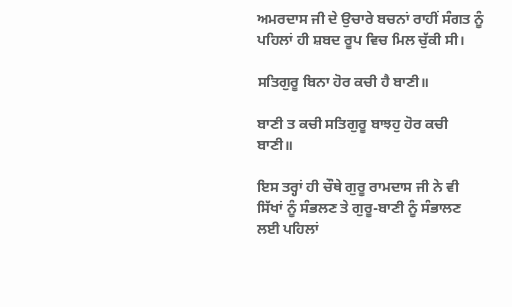ਅਮਰਦਾਸ ਜੀ ਦੇ ਉਚਾਰੇ ਬਚਨਾਂ ਰਾਹੀਂ ਸੰਗਤ ਨੂੰ ਪਹਿਲਾਂ ਹੀ ਸ਼ਬਦ ਰੂਪ ਵਿਚ ਮਿਲ ਚੁੱਕੀ ਸੀ।

ਸਤਿਗੁਰੂ ਬਿਨਾ ਹੋਰ ਕਚੀ ਹੈ ਬਾਣੀ॥

ਬਾਣੀ ਤ ਕਚੀ ਸਤਿਗੁਰੂ ਬਾਝਹੁ ਹੋਰ ਕਚੀ ਬਾਣੀ॥

ਇਸ ਤਰ੍ਹਾਂ ਹੀ ਚੌਥੇ ਗੁਰੂ ਰਾਮਦਾਸ ਜੀ ਨੇ ਵੀ ਸਿੱਖਾਂ ਨੂੰ ਸੰਭਲਣ ਤੇ ਗੁਰੂ-ਬਾਣੀ ਨੂੰ ਸੰਭਾਲਣ ਲਈ ਪਹਿਲਾਂ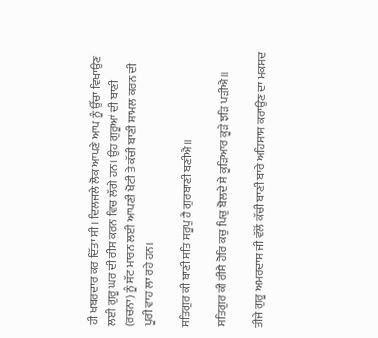ਹੀ ਖਬਰਦਾਰ ਕਰ ਦਿੱਤਾ ਸੀ। ਦਿਲਜਲੇ ਲੋਕ ਆਪਣੇ ਆਪ ਨੂੰ ਉੱਚਾ ਵਿਖਾਉਣ ਲਈ ਗੁਰੂ ਘਰ ਦੀ ਰੀਸ ਕਰਨ ਵਿਚ ਲੱਗੇ ਹਨ। ਉਹ ਗੁਰੂਆਂ ਦੀ ਬਾਣੀ (ਰਚਨਾ) ਨੂੰ ਸੱਟ ਮਾਰਨ ਲਈ ਆਪਣੀ ਖੋਟੀ ਤੇ ਕੱਚੀ ਬਾਣੀ ਸ਼ਾਮਲ ਕਰਨ ਦੀ ਪੂਰੀ ਵਾਹ ਲਾ ਰਹੇ ਹਨ।

ਸਤਿਗੁਰ ਕੀ ਬਾਣੀ ਸਤਿ ਸਰੂਪੁ ਹੈ ਗੁਰਬਾਣੀ ਬਣੀਐ॥

ਸਤਿਗੁਰ ਕੀ ਰੀਸੈ ਹੋਰਿ ਕਚੁ ਪਿਚੁ ਬੋਲਦੇ ਸੇ ਕੂੜਿਆਰ ਕੂੜੇ ਝੜਿ ਪੜੀਐ॥

ਤੀਜੇ ਗੁਰੂ ਅਮਰਦਾਸ ਜੀ ਵੱਲੋਂ ਕੱਚੀ ਬਾਣੀ ਬਾਰੇ ਅਹਿਸਾਸ ਕਰਾਉਣ ਦਾ ਮਕਸਦ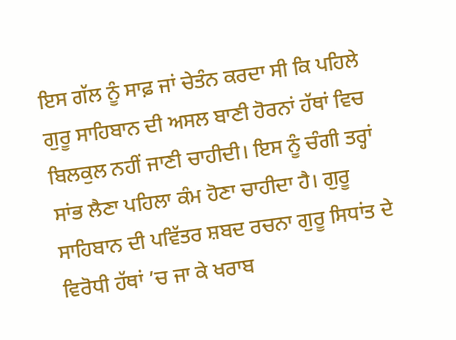ਇਸ ਗੱਲ ਨੂੰ ਸਾਫ਼ ਜਾਂ ਚੇਤੰਨ ਕਰਦਾ ਸੀ ਕਿ ਪਹਿਲੇ ਗੁਰੂ ਸਾਹਿਬਾਨ ਦੀ ਅਸਲ ਬਾਣੀ ਹੋਰਨਾਂ ਹੱਥਾਂ ਵਿਚ ਬਿਲਕੁਲ ਨਹੀਂ ਜਾਣੀ ਚਾਹੀਦੀ। ਇਸ ਨੂੰ ਚੰਗੀ ਤਰ੍ਹਾਂ ਸਾਂਭ ਲੈਣਾ ਪਹਿਲਾ ਕੰਮ ਹੋਣਾ ਚਾਹੀਦਾ ਹੈ। ਗੁਰੂ ਸਾਹਿਬਾਨ ਦੀ ਪਵਿੱਤਰ ਸ਼ਬਦ ਰਚਨਾ ਗੁਰੂ ਸਿਧਾਂਤ ਦੇ ਵਿਰੋਧੀ ਹੱਥਾਂ ’ਚ ਜਾ ਕੇ ਖਰਾਬ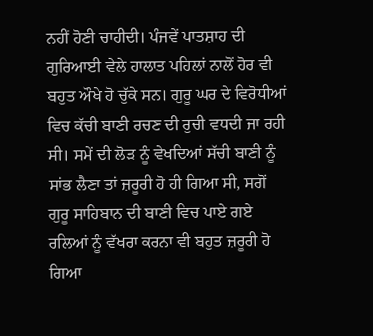ਨਹੀਂ ਹੋਣੀ ਚਾਹੀਦੀ। ਪੰਜਵੇਂ ਪਾਤਸ਼ਾਹ ਦੀ ਗੁਰਿਆਈ ਵੇਲੇ ਹਾਲਾਤ ਪਹਿਲਾਂ ਨਾਲੋਂ ਹੋਰ ਵੀ ਬਹੁਤ ਔਖੇ ਹੋ ਚੁੱਕੇ ਸਨ। ਗੁਰੂ ਘਰ ਦੇ ਵਿਰੋਧੀਆਂ ਵਿਚ ਕੱਚੀ ਬਾਣੀ ਰਚਣ ਦੀ ਰੁਚੀ ਵਧਦੀ ਜਾ ਰਹੀ ਸੀ। ਸਮੇਂ ਦੀ ਲੋੜ ਨੂੰ ਵੇਖਦਿਆਂ ਸੱਚੀ ਬਾਣੀ ਨੂੰ ਸਾਂਭ ਲੈਣਾ ਤਾਂ ਜ਼ਰੂਰੀ ਹੋ ਹੀ ਗਿਆ ਸੀ, ਸਗੋਂ ਗੁਰੂ ਸਾਹਿਬਾਨ ਦੀ ਬਾਣੀ ਵਿਚ ਪਾਏ ਗਏ ਰਲਿਆਂ ਨੂੰ ਵੱਖਰਾ ਕਰਨਾ ਵੀ ਬਹੁਤ ਜ਼ਰੂਰੀ ਹੋ ਗਿਆ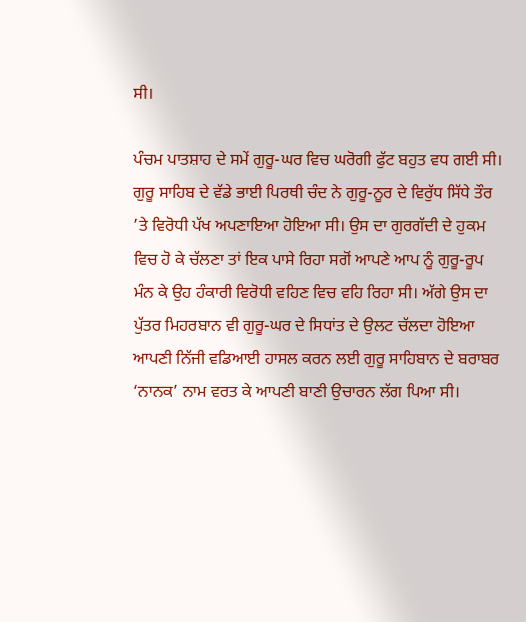ਸੀ।

ਪੰਚਮ ਪਾਤਸ਼ਾਹ ਦੇ ਸਮੇਂ ਗੁਰੂ-ਘਰ ਵਿਚ ਘਰੋਗੀ ਫੁੱਟ ਬਹੁਤ ਵਧ ਗਈ ਸੀ। ਗੁਰੂ ਸਾਹਿਬ ਦੇ ਵੱਡੇ ਭਾਈ ਪਿਰਥੀ ਚੰਦ ਨੇ ਗੁਰੂ-ਨੂਰ ਦੇ ਵਿਰੁੱਧ ਸਿੱਧੇ ਤੌਰ ’ਤੇ ਵਿਰੋਧੀ ਪੱਖ ਅਪਣਾਇਆ ਹੋਇਆ ਸੀ। ਉਸ ਦਾ ਗੁਰਗੱਦੀ ਦੇ ਹੁਕਮ ਵਿਚ ਹੋ ਕੇ ਚੱਲਣਾ ਤਾਂ ਇਕ ਪਾਸੇ ਰਿਹਾ ਸਗੋਂ ਆਪਣੇ ਆਪ ਨੂੰ ਗੁਰੂ-ਰੂਪ ਮੰਨ ਕੇ ਉਹ ਹੰਕਾਰੀ ਵਿਰੋਧੀ ਵਹਿਣ ਵਿਚ ਵਹਿ ਰਿਹਾ ਸੀ। ਅੱਗੇ ਉਸ ਦਾ ਪੁੱਤਰ ਮਿਹਰਬਾਨ ਵੀ ਗੁਰੂ-ਘਰ ਦੇ ਸਿਧਾਂਤ ਦੇ ਉਲਟ ਚੱਲਦਾ ਹੋਇਆ ਆਪਣੀ ਨਿੱਜੀ ਵਡਿਆਈ ਹਾਸਲ ਕਰਨ ਲਈ ਗੁਰੂ ਸਾਹਿਬਾਨ ਦੇ ਬਰਾਬਰ ‘ਨਾਨਕ’ ਨਾਮ ਵਰਤ ਕੇ ਆਪਣੀ ਬਾਣੀ ਉਚਾਰਨ ਲੱਗ ਪਿਆ ਸੀ।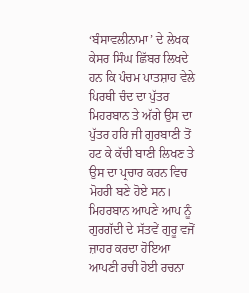‘ਬੰਸਾਵਲੀਨਾਮਾ’ ਦੇ ਲੇਖਕ ਕੇਸਰ ਸਿੰਘ ਛਿੱਬਰ ਲਿਖਦੇ ਹਨ ਕਿ ਪੰਚਮ ਪਾਤਸ਼ਾਹ ਵੇਲੇ ਪਿਰਥੀ ਚੰਦ ਦਾ ਪੁੱਤਰ ਮਿਹਰਬਾਨ ਤੇ ਅੱਗੇ ਉਸ ਦਾ ਪੁੱਤਰ ਹਰਿ ਜੀ ਗੁਰਬਾਣੀ ਤੋਂ ਹਟ ਕੇ ਕੱਚੀ ਬਾਣੀ ਲਿਖਣ ਤੇ ਉਸ ਦਾ ਪ੍ਰਚਾਰ ਕਰਨ ਵਿਚ ਮੋਹਰੀ ਬਣੇ ਹੋਏ ਸਨ। ਮਿਹਰਬਾਨ ਆਪਣੇ ਆਪ ਨੂੰ ਗੁਰਗੱਦੀ ਦੇ ਸੱਤਵੇਂ ਗੁਰੂ ਵਜੋਂ ਜ਼ਾਹਰ ਕਰਦਾ ਹੋਇਆ ਆਪਣੀ ਰਚੀ ਹੋਈ ਰਚਨਾ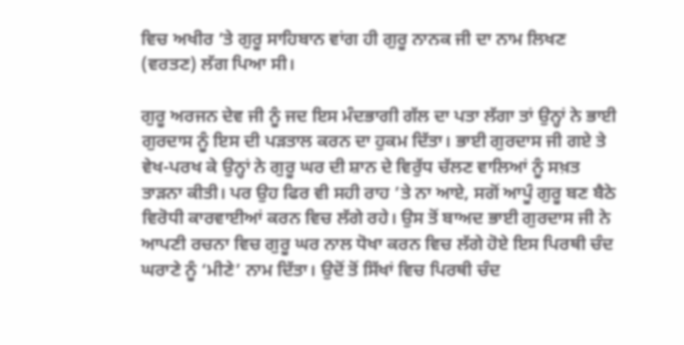ਵਿਚ ਅਖੀਰ ’ਤੇ ਗੁਰੂ ਸਾਹਿਬਾਨ ਵਾਂਗ ਹੀ ਗੁਰੂ ਨਾਨਕ ਜੀ ਦਾ ਨਾਮ ਲਿਖਣ (ਵਰਤਣ) ਲੱਗ ਪਿਆ ਸੀ।

ਗੁਰੂ ਅਰਜਨ ਦੇਵ ਜੀ ਨੂੰ ਜਦ ਇਸ ਮੰਦਭਾਗੀ ਗੱਲ ਦਾ ਪਤਾ ਲੱਗਾ ਤਾਂ ਉਨ੍ਹਾਂ ਨੇ ਭਾਈ ਗੁਰਦਾਸ ਨੂੰ ਇਸ ਦੀ ਪੜਤਾਲ ਕਰਨ ਦਾ ਹੁਕਮ ਦਿੱਤਾ। ਭਾਈ ਗੁਰਦਾਸ ਜੀ ਗਏ ਤੇ ਵੇਖ-ਪਰਖ ਕੇ ਉਨ੍ਹਾਂ ਨੇ ਗੁਰੂ ਘਰ ਦੀ ਸ਼ਾਨ ਦੇ ਵਿਰੁੱਧ ਚੱਲਣ ਵਾਲਿਆਂ ਨੂੰ ਸਖ਼ਤ ਤਾੜਨਾ ਕੀਤੀ। ਪਰ ਉਹ ਫਿਰ ਵੀ ਸਹੀ ਰਾਹ ’ਤੇ ਨਾ ਆਏ, ਸਗੋਂ ਆਪੂੰ ਗੁਰੂ ਬਣ ਬੈਠੇ ਵਿਰੋਧੀ ਕਾਰਵਾਈਆਂ ਕਰਨ ਵਿਚ ਲੱਗੇ ਰਹੇ। ਉਸ ਤੋਂ ਬਾਅਦ ਭਾਈ ਗੁਰਦਾਸ ਜੀ ਨੇ ਆਪਣੀ ਰਚਨਾ ਵਿਚ ਗੁਰੂ ਘਰ ਨਾਲ ਧੋਖਾ ਕਰਨ ਵਿਚ ਲੱਗੇ ਹੋਏ ਇਸ ਪਿਰਥੀ ਚੰਦ ਘਰਾਣੇ ਨੂੰ ‘ਮੀਣੇ’ ਨਾਮ ਦਿੱਤਾ। ਉਦੋਂ ਤੋਂ ਸਿੱਖਾਂ ਵਿਚ ਪਿਰਥੀ ਚੰਦ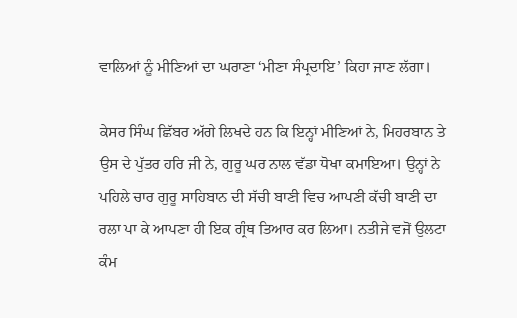ਵਾਲਿਆਂ ਨੂੰ ਮੀਣਿਆਂ ਦਾ ਘਰਾਣਾ ‘ਮੀਣਾ ਸੰਪ੍ਰਦਾਇ’ ਕਿਹਾ ਜਾਣ ਲੱਗਾ।

ਕੇਸਰ ਸਿੰਘ ਛਿੱਬਰ ਅੱਗੇ ਲਿਖਦੇ ਹਨ ਕਿ ਇਨ੍ਹਾਂ ਮੀਣਿਆਂ ਨੇ, ਮਿਹਰਬਾਨ ਤੇ ਉਸ ਦੇ ਪੁੱਤਰ ਹਰਿ ਜੀ ਨੇ, ਗੁਰੂ ਘਰ ਨਾਲ ਵੱਡਾ ਧੋਖਾ ਕਮਾਇਆ। ਉਨ੍ਹਾਂ ਨੇ ਪਹਿਲੇ ਚਾਰ ਗੁਰੂ ਸਾਹਿਬਾਨ ਦੀ ਸੱਚੀ ਬਾਣੀ ਵਿਚ ਆਪਣੀ ਕੱਚੀ ਬਾਣੀ ਦਾ ਰਲਾ ਪਾ ਕੇ ਆਪਣਾ ਹੀ ਇਕ ਗ੍ਰੰਥ ਤਿਆਰ ਕਰ ਲਿਆ। ਨਤੀਜੇ ਵਜੋਂ ਉਲਟਾ ਕੰਮ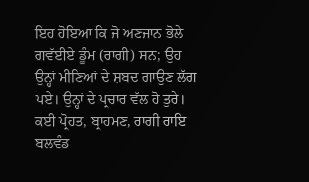ਇਹ ਹੋਇਆ ਕਿ ਜੋ ਅਣਜਾਨ ਭੋਲੇ ਗਵੱਈਏ ਡੂੰਮ (ਰਾਗੀ) ਸਨ; ਉਹ ਉਨ੍ਹਾਂ ਮੀਣਿਆਂ ਦੇ ਸ਼ਬਦ ਗਾਉਣ ਲੱਗ ਪਏ। ਉਨ੍ਹਾਂ ਦੇ ਪ੍ਰਚਾਰ ਵੱਲ ਹੋ ਤੁਰੇ। ਕਈ ਪ੍ਰੋਹਤ, ਬ੍ਰਾਹਮਣ, ਰਾਗੀ ਰਾਇ ਬਲਵੰਡ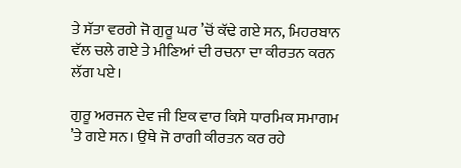ਤੇ ਸੱਤਾ ਵਰਗੇ ਜੋ ਗੁਰੂ ਘਰ ’ਚੋਂ ਕੱਢੇ ਗਏ ਸਨ, ਮਿਹਰਬਾਨ ਵੱਲ ਚਲੇ ਗਏ ਤੇ ਮੀਣਿਆਂ ਦੀ ਰਚਨਾ ਦਾ ਕੀਰਤਨ ਕਰਨ ਲੱਗ ਪਏ।

ਗੁਰੂ ਅਰਜਨ ਦੇਵ ਜੀ ਇਕ ਵਾਰ ਕਿਸੇ ਧਾਰਮਿਕ ਸਮਾਗਮ ’ਤੇ ਗਏ ਸਨ। ਉਥੇ ਜੋ ਰਾਗੀ ਕੀਰਤਨ ਕਰ ਰਹੇ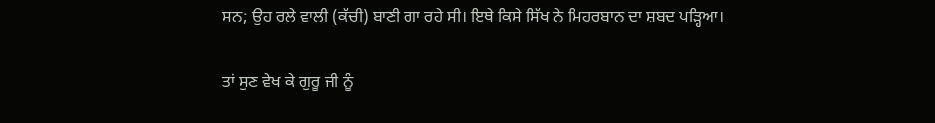ਸਨ; ਉਹ ਰਲੇ ਵਾਲੀ (ਕੱਚੀ) ਬਾਣੀ ਗਾ ਰਹੇ ਸੀ। ਇਥੇ ਕਿਸੇ ਸਿੱਖ ਨੇ ਮਿਹਰਬਾਨ ਦਾ ਸ਼ਬਦ ਪੜ੍ਹਿਆ।

ਤਾਂ ਸੁਣ ਵੇਖ ਕੇ ਗੁਰੂ ਜੀ ਨੂੰ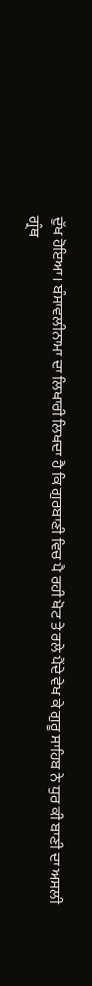ਦੁੱਖ ਹੋਇਆ। ਬੰਸਾਵਲੀਨਾਮਾ ਦਾ ਲਿਖਾਰੀ ਲਿਖਦਾ ਹੈ ਕਿ ਗੁਰਬਾਣੀ ਵਿਚ ਪੈ ਰਹੀ ਖੋਟ ਤੇ ਰਲੇ ਪੈਂਦੇ ਵੇਖ ਕੇ ਗੁਰੂ ਸਾਹਿਬ ਨੇ ਧੁਰ ਕੀ ਬਾਣੀ ਦਾ ਅਸਲੀ ਗ੍ਰੰਥ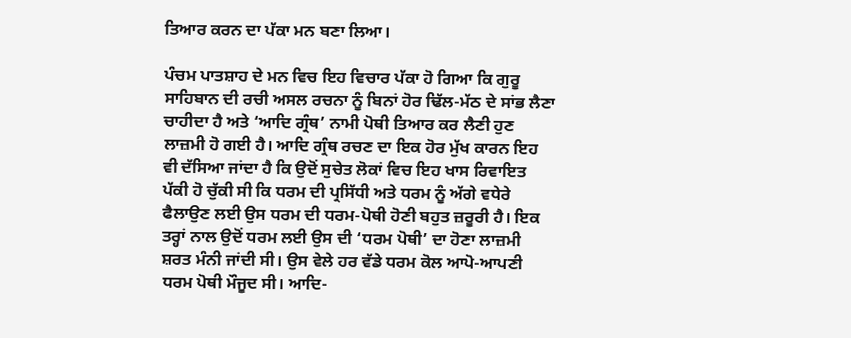ਤਿਆਰ ਕਰਨ ਦਾ ਪੱਕਾ ਮਨ ਬਣਾ ਲਿਆ।

ਪੰਚਮ ਪਾਤਸ਼ਾਹ ਦੇ ਮਨ ਵਿਚ ਇਹ ਵਿਚਾਰ ਪੱਕਾ ਹੋ ਗਿਆ ਕਿ ਗੁਰੂ ਸਾਹਿਬਾਨ ਦੀ ਰਚੀ ਅਸਲ ਰਚਨਾ ਨੂੰ ਬਿਨਾਂ ਹੋਰ ਢਿੱਲ-ਮੱਠ ਦੇ ਸਾਂਭ ਲੈਣਾ ਚਾਹੀਦਾ ਹੈ ਅਤੇ ‘ਆਦਿ ਗ੍ਰੰਥ’ ਨਾਮੀ ਪੋਥੀ ਤਿਆਰ ਕਰ ਲੈਣੀ ਹੁਣ ਲਾਜ਼ਮੀ ਹੋ ਗਈ ਹੈ। ਆਦਿ ਗ੍ਰੰਥ ਰਚਣ ਦਾ ਇਕ ਹੋਰ ਮੁੱਖ ਕਾਰਨ ਇਹ ਵੀ ਦੱਸਿਆ ਜਾਂਦਾ ਹੈ ਕਿ ਉਦੋਂ ਸੁਚੇਤ ਲੋਕਾਂ ਵਿਚ ਇਹ ਖਾਸ ਰਿਵਾਇਤ ਪੱਕੀ ਹੋ ਚੁੱਕੀ ਸੀ ਕਿ ਧਰਮ ਦੀ ਪ੍ਰਸਿੱਧੀ ਅਤੇ ਧਰਮ ਨੂੰ ਅੱਗੇ ਵਧੇਰੇ ਫੈਲਾਉਣ ਲਈ ਉਸ ਧਰਮ ਦੀ ਧਰਮ-ਪੋਥੀ ਹੋਣੀ ਬਹੁਤ ਜ਼ਰੂਰੀ ਹੈ। ਇਕ ਤਰ੍ਹਾਂ ਨਾਲ ਉਦੋਂ ਧਰਮ ਲਈ ਉਸ ਦੀ ‘ਧਰਮ ਪੋਥੀ’ ਦਾ ਹੋਣਾ ਲਾਜ਼ਮੀ ਸ਼ਰਤ ਮੰਨੀ ਜਾਂਦੀ ਸੀ। ਉਸ ਵੇਲੇ ਹਰ ਵੱਡੇ ਧਰਮ ਕੋਲ ਆਪੋ-ਆਪਣੀ ਧਰਮ ਪੋਥੀ ਮੌਜੂਦ ਸੀ। ਆਦਿ-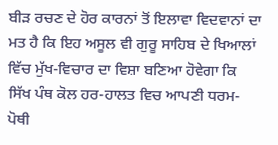ਬੀੜ ਰਚਣ ਦੇ ਹੋਰ ਕਾਰਨਾਂ ਤੋਂ ਇਲਾਵਾ ਵਿਦਵਾਨਾਂ ਦਾ ਮਤ ਹੈ ਕਿ ਇਹ ਅਸੂਲ ਵੀ ਗੁਰੂ ਸਾਹਿਬ ਦੇ ਖਿਆਲਾਂ ਵਿੱਚ ਮੁੱਖ-ਵਿਚਾਰ ਦਾ ਵਿਸ਼ਾ ਬਣਿਆ ਹੋਵੇਗਾ ਕਿ ਸਿੱਖ ਪੰਥ ਕੋਲ ਹਰ-ਹਾਲਤ ਵਿਚ ਆਪਣੀ ਧਰਮ-ਪੋਥੀ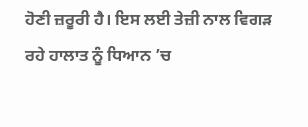ਹੋਣੀ ਜ਼ਰੂਰੀ ਹੈ। ਇਸ ਲਈ ਤੇਜ਼ੀ ਨਾਲ ਵਿਗੜ ਰਹੇ ਹਾਲਾਤ ਨੂੰ ਧਿਆਨ ’ਚ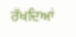ਰੱਖਦਿਆਂ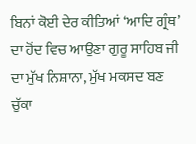ਬਿਨਾਂ ਕੋਈ ਦੇਰ ਕੀਤਿਆਂ ‘ਆਦਿ ਗ੍ਰੰਥ’ ਦਾ ਹੋਂਦ ਵਿਚ ਆਉਣਾ ਗੁਰੂ ਸਾਹਿਬ ਜੀ ਦਾ ਮੁੱਖ ਨਿਸ਼ਾਨਾ, ਮੁੱਖ ਮਕਸਦ ਬਣ ਚੁੱਕਾ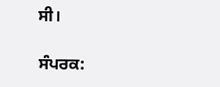ਸੀ।

ਸੰਪਰਕ: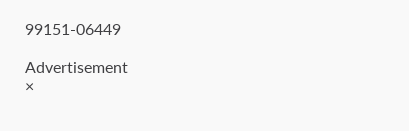99151-06449

Advertisement
×